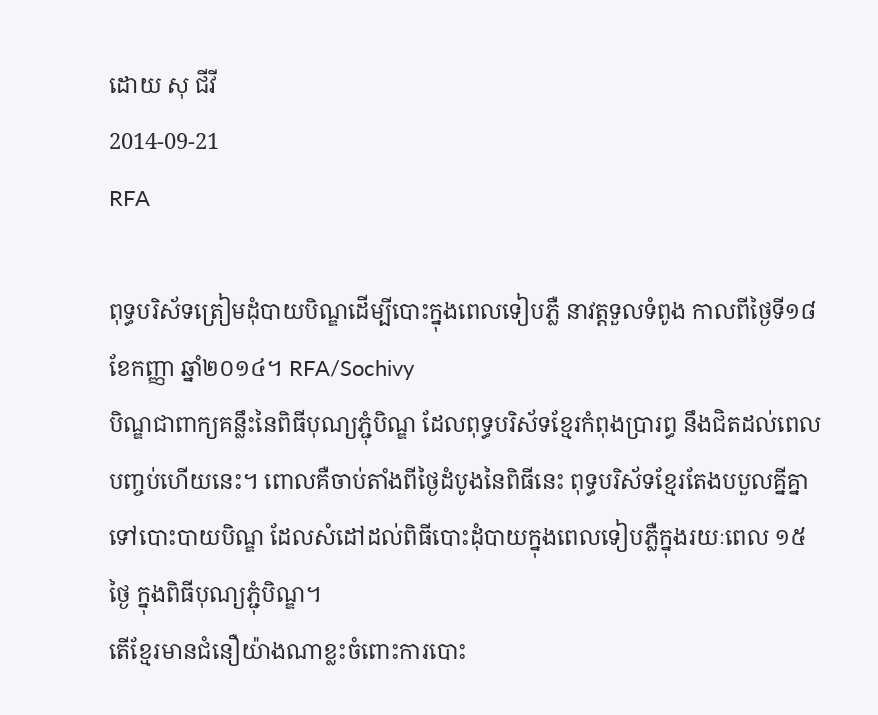ដោយ សុ ជីវី
2014-09-21
RFA

ពុទ្ធបរិស័ទត្រៀមដុំបាយបិណ្ឌដើម្បីបោះក្នុងពេលទៀបភ្លឺ នាវត្តទួលទំពូង កាលពីថ្ងៃទី១៨ ខែកញ្ញា ឆ្នាំ២០១៤។ RFA/Sochivy
បិណ្ឌជាពាក្យគន្លឹះនៃពិធីបុណ្យភ្ជុំបិណ្ឌ ដែលពុទ្ធបរិស័ទខ្មែរកំពុងប្រារព្ធ នឹងជិតដល់ពេលបញ្ចប់ហើយនេះ។ ពោលគឺចាប់តាំងពីថ្ងៃដំបូងនៃពិធីនេះ ពុទ្ធបរិស័ទខ្មែរតែងបបួលគ្នីគ្នាទៅបោះបាយបិណ្ឌ ដែលសំដៅដល់ពិធីបោះដុំបាយក្នុងពេលទៀបភ្លឺក្នុងរយៈពេល ១៥ថ្ងៃ ក្នុងពិធីបុណ្យភ្ជុំបិណ្ឌ។
តើខ្មែរមានជំនឿយ៉ាងណាខ្លះចំពោះការបោះ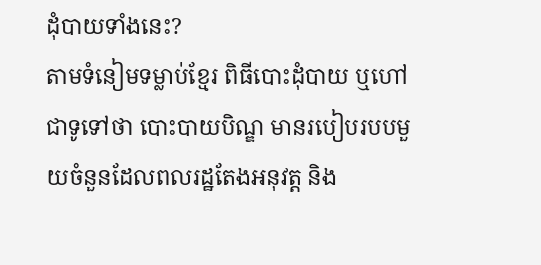ដុំបាយទាំងនេះ?
តាមទំនៀមទម្លាប់ខ្មែរ ពិធីបោះដុំបាយ ឬហៅជាទូទៅថា បោះបាយបិណ្ឌ មានរបៀបរបបមួយចំនួនដែលពលរដ្ឋតែងអនុវត្ត និង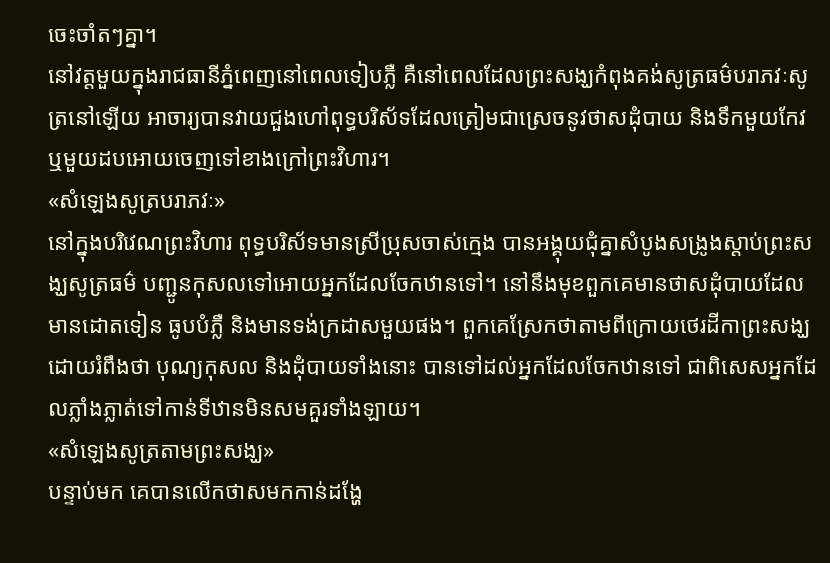ចេះចាំតៗគ្នា។
នៅវត្តមួយក្នុងរាជធានីភ្នំពេញនៅពេលទៀបភ្លឺ គឺនៅពេលដែលព្រះសង្ឃកំពុងគង់សូត្រធម៌បរាភវៈសូត្រនៅឡើយ អាចារ្យបានវាយជួងហៅពុទ្ធបរិស័ទដែលត្រៀមជាស្រេចនូវថាសដុំបាយ និងទឹកមួយកែវ ឬមួយដបអោយចេញទៅខាងក្រៅព្រះវិហារ។
«សំឡេងសូត្របរាភវៈ»
នៅក្នុងបរិវេណព្រះវិហារ ពុទ្ធបរិស័ទមានស្រីប្រុសចាស់ក្មេង បានអង្គុយជុំគ្នាសំបូងសង្រូងស្ដាប់ព្រះសង្ឃសូត្រធម៌ បញ្ជូនកុសលទៅអោយអ្នកដែលចែកឋានទៅ។ នៅនឹងមុខពួកគេមានថាសដុំបាយដែលមានដោតទៀន ធូបបំភ្លឺ និងមានទង់ក្រដាសមួយផង។ ពួកគេស្រែកថាតាមពីក្រោយថេរដីកាព្រះសង្ឃ ដោយរំពឹងថា បុណ្យកុសល និងដុំបាយទាំងនោះ បានទៅដល់អ្នកដែលចែកឋានទៅ ជាពិសេសអ្នកដែលភ្លាំងភ្លាត់ទៅកាន់ទីឋានមិនសមគួរទាំងឡាយ។
«សំឡេងសូត្រតាមព្រះសង្ឃ»
បន្ទាប់មក គេបានលើកថាសមកកាន់ដង្ហែ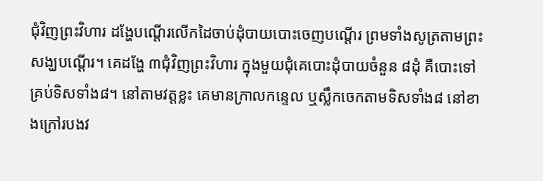ជុំវិញព្រះវិហារ ដង្ហែបណ្ដើរលើកដៃចាប់ដុំបាយបោះចេញបណ្ដើរ ព្រមទាំងសូត្រតាមព្រះសង្ឃបណ្ដើរ។ គេដង្ហែ ៣ជុំវិញព្រះវិហារ ក្នុងមួយជុំគេបោះដុំបាយចំនួន ៨ដុំ គឺបោះទៅគ្រប់ទិសទាំង៨។ នៅតាមវត្តខ្លះ គេមានក្រាលកន្ទេល ឬស្លឹកចេកតាមទិសទាំង៨ នៅខាងក្រៅរបងវ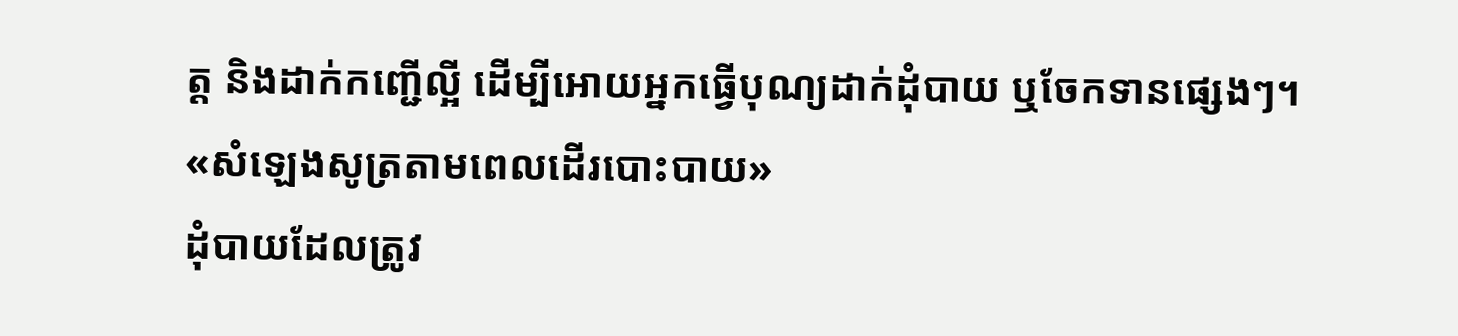ត្ត និងដាក់កញ្ជើល្អី ដើម្បីអោយអ្នកធ្វើបុណ្យដាក់ដុំបាយ ឬចែកទានផ្សេងៗ។
«សំឡេងសូត្រតាមពេលដើរបោះបាយ»
ដុំបាយដែលត្រូវ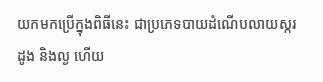យកមកប្រើក្នុងពិធីនេះ ជាប្រភេទបាយដំណើបលាយស្ករ ដូង និងល្ង ហើយ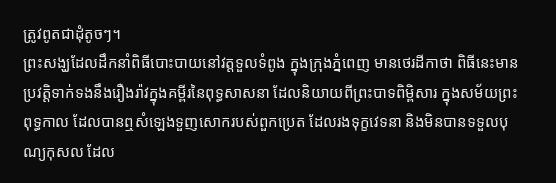ត្រូវពូតជាដុំតូចៗ។
ព្រះសង្ឃដែលដឹកនាំពិធីបោះបាយនៅវត្តទួលទំពូង ក្នុងក្រុងភ្នំពេញ មានថេរដីកាថា ពិធីនេះមានប្រវត្តិទាក់ទងនឹងរឿងរ៉ាវក្នុងគម្ពីរនៃពុទ្ធសាសនា ដែលនិយាយពីព្រះបាទពិម្ពិសារ ក្នុងសម័យព្រះពុទ្ធកាល ដែលបានឮសំឡេងទួញសោករបស់ពួកប្រេត ដែលរងទុក្ខវេទនា និងមិនបានទទួលបុណ្យកុសល ដែល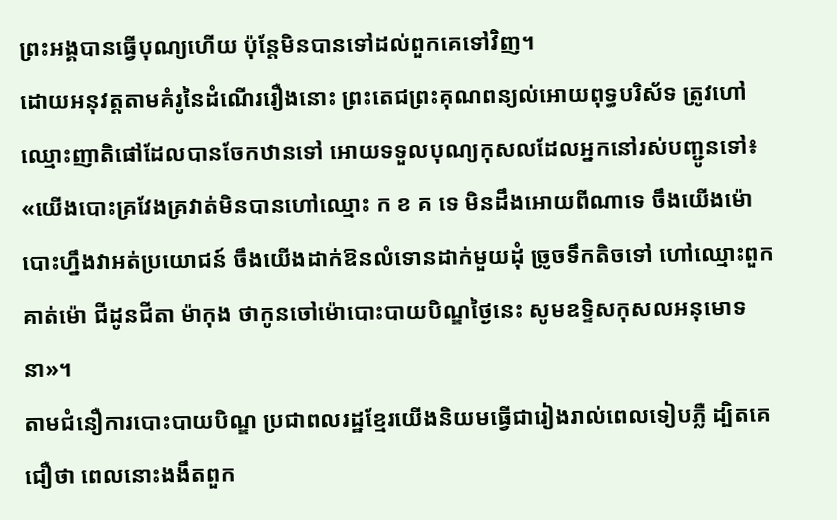ព្រះអង្គបានធ្វើបុណ្យហើយ ប៉ុន្តែមិនបានទៅដល់ពួកគេទៅវិញ។
ដោយអនុវត្តតាមគំរូនៃដំណើររឿងនោះ ព្រះតេជព្រះគុណពន្យល់អោយពុទ្ធបរិស័ទ ត្រូវហៅឈ្មោះញាតិផៅដែលបានចែកឋានទៅ អោយទទួលបុណ្យកុសលដែលអ្នកនៅរស់បញ្ជូនទៅ៖ «យើងបោះគ្រវែងគ្រវាត់មិនបានហៅឈ្មោះ ក ខ គ ទេ មិនដឹងអោយពីណាទេ ចឹងយើងម៉ោបោះហ្នឹងវាអត់ប្រយោជន៍ ចឹងយើងដាក់ឱនលំទោនដាក់មួយដុំ ច្រូចទឹកតិចទៅ ហៅឈ្មោះពួកគាត់ម៉ោ ជីដូនជីតា ម៉ាកុង ថាកូនចៅម៉ោបោះបាយបិណ្ឌថ្ងៃនេះ សូមឧទ្ទិសកុសលអនុមោទនា»។
តាមជំនឿការបោះបាយបិណ្ឌ ប្រជាពលរដ្ឋខ្មែរយើងនិយមធ្វើជារៀងរាល់ពេលទៀបភ្លឺ ដ្បិតគេជឿថា ពេលនោះងងឹតពួក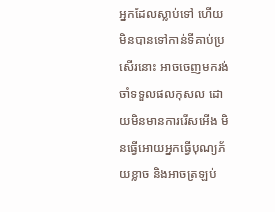អ្នកដែលស្លាប់ទៅ ហើយមិនបានទៅកាន់ទីគាប់ប្រសើរនោះ អាចចេញមករង់ចាំទទួលផលកុសល ដោយមិនមានការរើសអើង មិនធ្វើអោយអ្នកធ្វើបុណ្យភ័យខ្លាច និងអាចត្រឡប់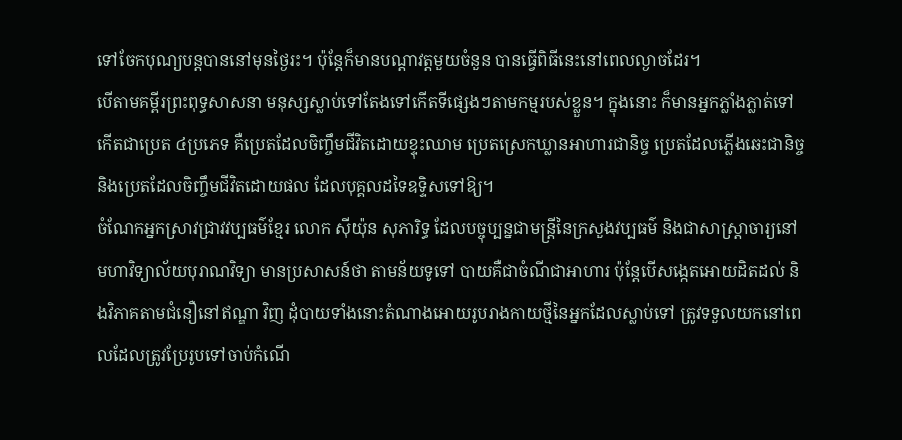ទៅចែកបុណ្យបន្តបាននៅមុនថ្ងៃរះ។ ប៉ុន្តែក៏មានបណ្ដាវត្តមួយចំនួន បានធ្វើពិធីនេះនៅពេលល្ងាចដែរ។
បើតាមគម្ពីរព្រះពុទ្ធសាសនា មនុស្សស្លាប់ទៅតែងទៅកើតទីផ្សេងៗតាមកម្មរបស់ខ្លួន។ ក្នុងនោះ ក៏មានអ្នកភ្លាំងភ្លាត់ទៅកើតជាប្រេត ៤ប្រភេទ គឺប្រេតដែលចិញ្ចឹមជីវិតដោយខ្ទុះឈាម ប្រេតស្រេកឃ្លានអាហារជានិច្ច ប្រេតដែលភ្លើងឆេះជានិច្ច និងប្រេតដែលចិញ្ចឹមជីវិតដោយផល ដែលបុគ្គលដទៃឧទ្ទិសទៅឱ្យ។
ចំណែកអ្នកស្រាវជ្រាវវប្បធម៌ខ្មែរ លោក ស៊ីយ៉ុន សុភារិទ្ធ ដែលបច្ចុប្បន្នជាមន្ត្រីនៃក្រសួងវប្បធម៌ និងជាសាស្ត្រាចារ្យនៅមហាវិទ្យាល័យបុរាណវិទ្យា មានប្រសាសន៍ថា តាមន័យទូទៅ បាយគឺជាចំណីជាអាហារ ប៉ុន្តែបើសង្កេតអោយដិតដល់ និងវិភាគតាមជំនឿនៅឥណ្ឌា វិញ ដុំបាយទាំងនោះតំណាងអោយរូបរាងកាយថ្មីនៃអ្នកដែលស្លាប់ទៅ ត្រូវទទួលយកនៅពេលដែលត្រូវប្រែរូបទៅចាប់កំណើ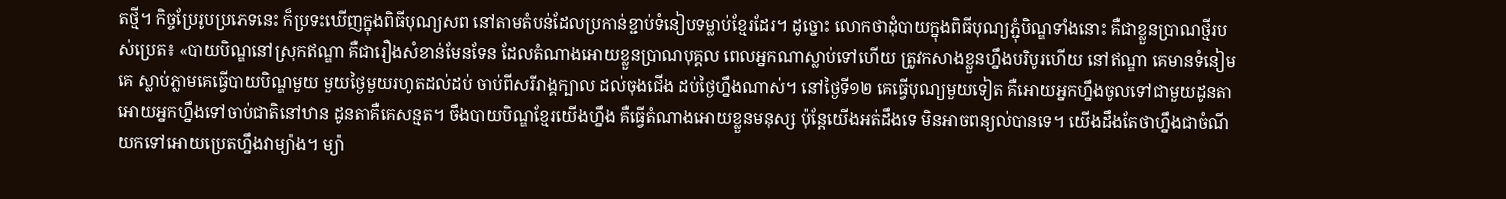តថ្មី។ កិច្ចប្រែរូបប្រភេទនេះ ក៏ប្រទះឃើញក្នុងពិធីបុណ្យសព នៅតាមតំបន់ដែលប្រកាន់ខ្ជាប់ទំនៀបទម្លាប់ខ្មែរដែរ។ ដូច្នោះ លោកថាដុំបាយក្នុងពិធីបុណ្យភ្ជុំបិណ្ឌទាំងនោះ គឺជាខ្លួនប្រាណថ្មីរបស់ប្រេត៖ «បាយបិណ្ឌនៅស្រុកឥណ្ឌា គឺជារឿងសំខាន់មែនទែន ដែលតំណាងអោយខ្លួនប្រាណបុគ្គល ពេលអ្នកណាស្លាប់ទៅហើយ ត្រូវកសាងខ្លួនហ្នឹងបរិបូរហើយ នៅឥណ្ឌា គេមានទំនៀមគេ ស្លាប់ភ្លាមគេធ្វើបាយបិណ្ឌមួយ មួយថ្ងៃមួយរហូតដល់ដប់ ចាប់ពីសរីរាង្គក្បាល ដល់ចុងជើង ដប់ថ្ងៃហ្នឹងណាស់។ នៅថ្ងៃទី១២ គេធ្វើបុណ្យមួយទៀត គឺអោយអ្នកហ្នឹងចូលទៅជាមួយដូនតា អោយអ្នកហ្នឹងទៅចាប់ជាតិនៅឋាន ដូនតាគឺគេសន្មត។ ចឹងបាយបិណ្ឌខ្មែរយើងហ្នឹង គឺធ្វើតំណាងអោយខ្លួនមនុស្ស ប៉ុន្តែយើងអត់ដឹងទេ មិនអាចពន្យល់បានទេ។ យើងដឹងតែថាហ្នឹងជាចំណីយកទៅអោយប្រេតហ្នឹងវាម្យ៉ាង។ ម្យ៉ា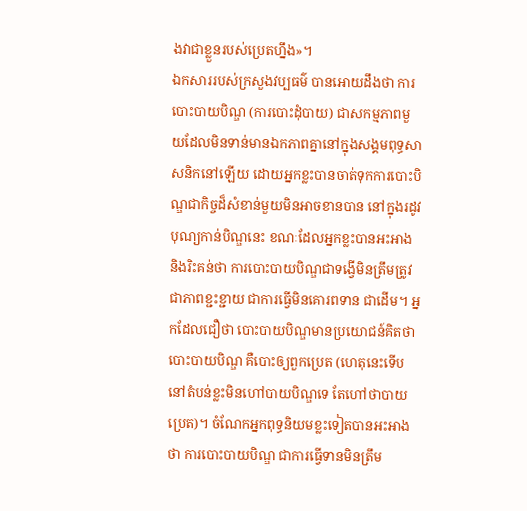ងវាជាខ្លួនរបស់ប្រេតហ្នឹង»។
ឯកសាររបស់ក្រសួងវប្បធម៌ បានអោយដឹងថា ការបោះបាយបិណ្ឌ (ការបោះដុំបាយ) ជាសកម្មភាពមួយដែលមិនទាន់មានឯកភាពគ្នានៅក្នុងសង្គមពុទ្ធសាសនិកនៅឡើយ ដោយអ្នកខ្លះបានចាត់ទុកការបោះបិណ្ឌជាកិច្ចដ៏សំខាន់មួយមិនអាចខានបាន នៅក្នុងរដូវបុណ្យកាន់បិណ្ឌនេះ ខណៈដែលអ្នកខ្លះបានអះអាង និងរិះគន់ថា ការបោះបាយបិណ្ឌជាទង្វើមិនត្រឹមត្រូវ ជាភាពខ្ជះខ្ជាយ ជាការធ្វើមិនគោរពទាន ជាដើម។ អ្នកដែលជឿថា បោះបាយបិណ្ឌមានប្រយោជន៍គិតថា បោះបាយបិណ្ឌ គឺបោះឲ្យពួកប្រេត (ហេតុនេះទើបនៅតំបន់ខ្លះមិនហៅបាយបិណ្ឌទេ តែហៅថាបាយប្រេត)។ ចំណែកអ្នកពុទ្ធនិយមខ្លះទៀតបានអះអាងថា ការបោះបាយបិណ្ឌ ជាការធ្វើទានមិនត្រឹម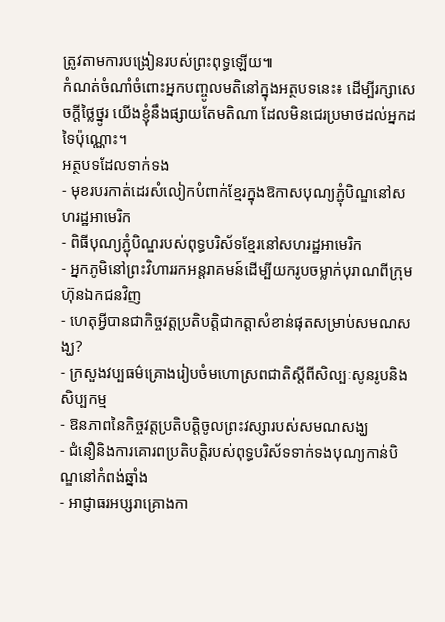ត្រូវតាមការបង្រៀនរបស់ព្រះពុទ្ធឡើយ៕
កំណត់ចំណាំចំពោះអ្នកបញ្ចូលមតិនៅក្នុងអត្ថបទនេះ៖ ដើម្បីរក្សាសេចក្ដីថ្លៃថ្នូរ យើងខ្ញុំនឹងផ្សាយតែមតិណា ដែលមិនជេរប្រមាថដល់អ្នកដទៃប៉ុណ្ណោះ។
អត្ថបទដែលទាក់ទង
- មុខរបរកាត់ដេរសំលៀកបំពាក់ខ្មែរក្នុងឱកាសបុណ្យភ្ជុំបិណ្ឌនៅសហរដ្ឋអាមេរិក
- ពិធីបុណ្យភ្ជុំបិណ្ឌរបស់ពុទ្ធបរិស័ទខ្មែរនៅសហរដ្ឋអាមេរិក
- អ្នកភូមិនៅព្រះវិហាររកអន្តរាគមន៍ដើម្បីយករូបចម្លាក់បុរាណពីក្រុមហ៊ុនឯកជនវិញ
- ហេតុអ្វីបានជាកិច្ចវត្តប្រតិបត្តិជាកត្តាសំខាន់ផុតសម្រាប់សមណសង្ឃ?
- ក្រសួងវប្បធម៌គ្រោងរៀបចំមហោស្រពជាតិស្ដីពីសិល្បៈសូនរូបនិងសិប្បកម្ម
- ឱនភាពនៃកិច្ចវត្តប្រតិបត្តិចូលព្រះវស្សារបស់សមណសង្ឃ
- ជំនឿនិងការគោរពប្រតិបត្តិរបស់ពុទ្ធបរិស័ទទាក់ទងបុណ្យកាន់បិណ្ឌនៅកំពង់ឆ្នាំង
- អាជ្ញាធរអប្សរាគ្រោងកា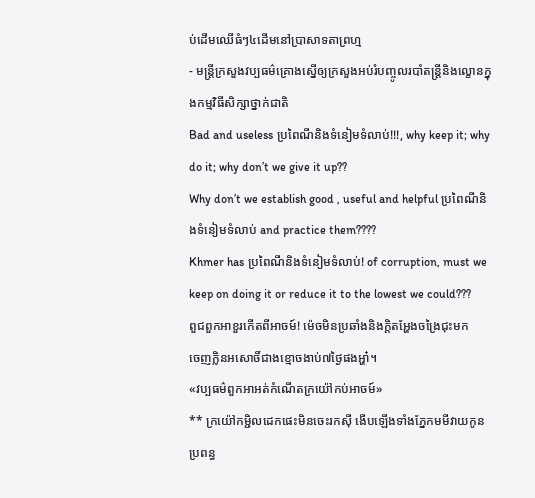ប់ដើមឈើធំៗ៤ដើមនៅប្រាសាទតាព្រហ្ម
- មន្ត្រីក្រសួងវប្បធម៌គ្រោងស្នើឲ្យក្រសួងអប់រំបញ្ចូលរបាំតន្ត្រីនិងល្ខោនក្នុងកម្មវិធីសិក្សាថ្នាក់ជាតិ
Bad and useless ប្រពៃណីនិងទំនៀមទំលាប់!!!, why keep it; why do it; why don’t we give it up??
Why don’t we establish good , useful and helpful ប្រពៃណីនិងទំនៀមទំលាប់ and practice them????
Khmer has ប្រពៃណីនិងទំនៀមទំលាប់! of corruption, must we keep on doing it or reduce it to the lowest we could???
ពួជពួកឣាខួរកើតពីឣាចម៍! ម៉េចមិនប្រឆាំងនិងក្តិតឣ្ហែងចង្រៃជុះមក
ចេញក្លិនឣសោចិ៍ជាងខ្មោចងាប់៧ថ្ងៃផងឣ្ហា៎។
«វប្បធម៌ពួកឣាឣត់កំណើតក្រយ៉ៅកប់ឣាចម៍»
** ក្រយ៉ៅកម្ជិលដេកផេះមិនចេះរកស៊ី ងើបឡើងទាំងភ្នែកមមីវាយកូនប្រពន្ធ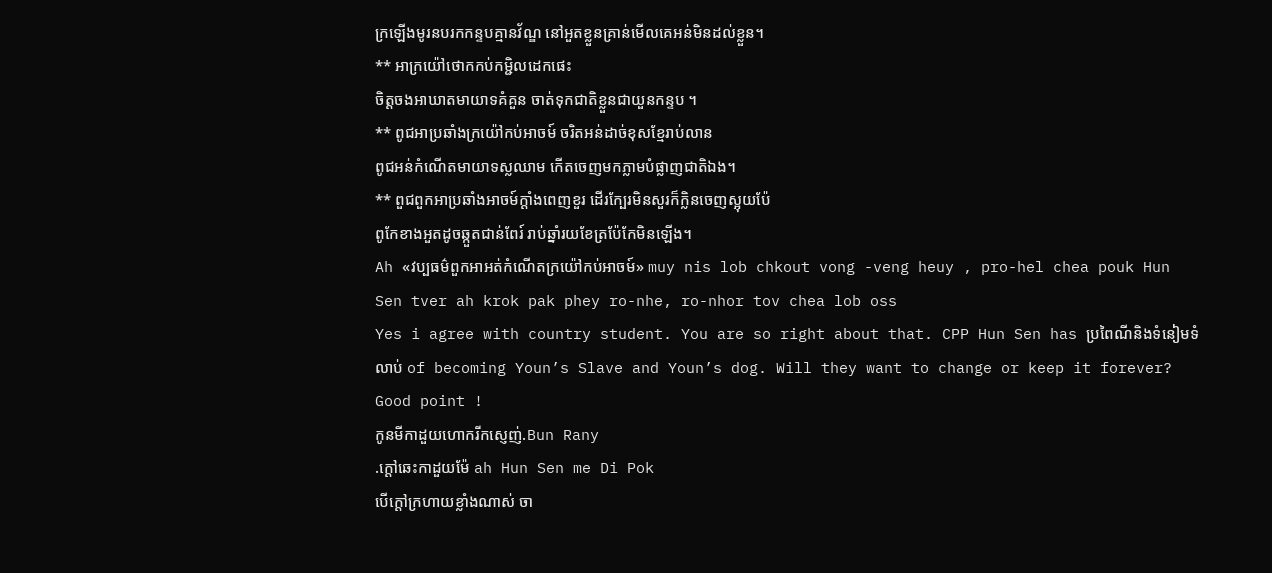ក្រឡើងមូរនបរកកន្ទបគ្មានវ័ណ្ឌ នៅឣួតខ្លួនគ្រាន់មើលគេឣន់មិនដល់ខ្លួន។
** ឣាក្រយ៉ៅថោកកប់កម្ជិលដេកផេះ
ចិត្តចងឣាឃាតមាយាទគំគួន ចាត់ទុកជាតិខ្លួនជាយួនកន្ទប ។
** ពូជឣាប្រឆាំងក្រយ៉ៅកប់ឣាចម៍ ចរិតឣន់ដាច់ខុសខ្មែរាប់លាន
ពូជឣន់កំណើតមាយាទស្លឈាម កើតចេញមកភ្លាមបំផ្លាញជាតិឯង។
** ពួជពួកឣាប្រឆាំងឣាចម៍ក្តាំងពេញខួរ ដើរក្បែរមិនសួរក៏ក្លិនចេញស្អុយប៉ែ
ពូកែខាងឣួតដូចឆ្កួតជាន់ពែរ៍ រាប់ឆ្នាំរយខែត្រប៉ែកែមិនឡើង។
Ah «វប្បធម៌ពួកឣាឣត់កំណើតក្រយ៉ៅកប់ឣាចម៍» muy nis lob chkout vong -veng heuy , pro-hel chea pouk Hun Sen tver ah krok pak phey ro-nhe, ro-nhor tov chea lob oss
Yes i agree with country student. You are so right about that. CPP Hun Sen has ប្រពៃណីនិងទំនៀមទំលាប់ of becoming Youn’s Slave and Youn’s dog. Will they want to change or keep it forever? Good point !
កូនមីកាដួយហោករីកស្ញេញ់.Bun Rany
.ក្ដៅឆេះកាដួយម៉ែ ah Hun Sen me Di Pok
បើក្ដៅក្រហាយខ្លាំងណាស់ ចា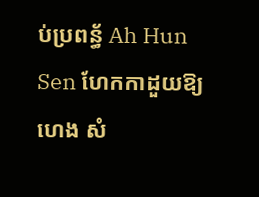ប់ប្រពន្ធ័ Ah Hun Sen ហែកកាដួយឱ្យ ហេង សំ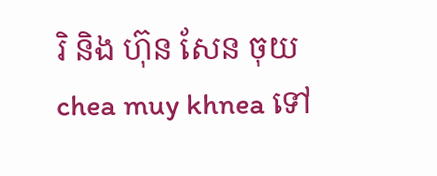រិ និង ហ៊ុន សែន ចុយ chea muy khnea ទៅ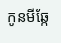កូនមីឆ្កែ